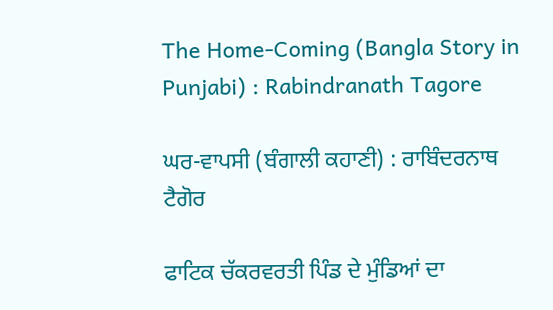The Home-Coming (Bangla Story in Punjabi) : Rabindranath Tagore

ਘਰ-ਵਾਪਸੀ (ਬੰਗਾਲੀ ਕਹਾਣੀ) : ਰਾਬਿੰਦਰਨਾਥ ਟੈਗੋਰ

ਫਾਟਿਕ ਚੱਕਰਵਰਤੀ ਪਿੰਡ ਦੇ ਮੁੰਡਿਆਂ ਦਾ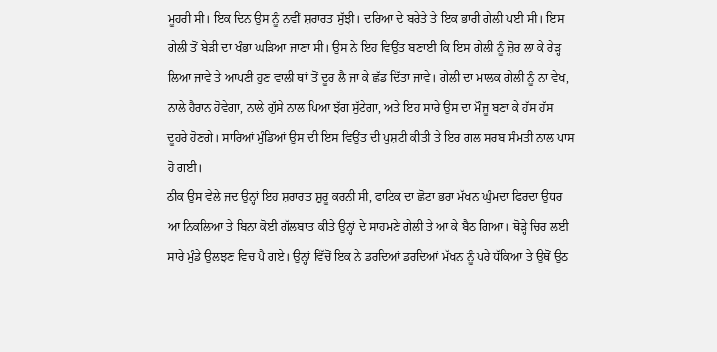ਮੂਹਰੀ ਸੀ। ਇਕ ਦਿਨ ਉਸ ਨੂੰ ਨਵੀਂ ਸ਼ਰਾਰਤ ਸੁੱਝੀ। ਦਰਿਆ ਦੇ ਬਰੇਤੇ ਤੇ ਇਕ ਭਾਰੀ ਗੇਲੀ ਪਈ ਸੀ। ਇਸ ਗੇਲੀ ਤੋਂ ਬੇੜੀ ਦਾ ਖੰਭਾ ਘੜਿਆ ਜਾਣਾ ਸੀ। ਉਸ ਨੇ ਇਹ ਵਿਉਂਤ ਬਣਾਈ ਕਿ ਇਸ ਗੇਲੀ ਨੂੰ ਜ਼ੋਰ ਲਾ ਕੇ ਰੇੜ੍ਹ ਲਿਆ ਜਾਵੇ ਤੇ ਆਪਣੀ ਹੁਣ ਵਾਲੀ ਥਾਂ ਤੋਂ ਦੂਰ ਲੈ ਜਾ ਕੇ ਛੱਡ ਦਿੱਤਾ ਜਾਵੇ। ਗੇਲੀ ਦਾ ਮਾਲਕ ਗੇਲੀ ਨੂੰ ਨਾ ਵੇਖ, ਨਾਲੇ ਹੈਰਾਨ ਹੋਵੇਗਾ, ਨਾਲੇ ਗੁੱਸੇ ਨਾਲ ਪਿਆ ਝੱਗ ਸੁੱਟੇਗਾ, ਅਤੇ ਇਹ ਸਾਰੇ ਉਸ ਦਾ ਮੌਜੂ ਬਣਾ ਕੇ ਹੱਸ ਹੱਸ ਦੂਹਰੇ ਹੋਣਗੇ। ਸਾਰਿਆਂ ਮੁੰਡਿਆਂ ਉਸ ਦੀ ਇਸ ਵਿਉਂਤ ਦੀ ਪੁਸ਼ਟੀ ਕੀਤੀ ਤੇ ਇਰ ਗਲ ਸਰਬ ਸੰਮਤੀ ਨਾਲ ਪਾਸ ਹੋ ਗਈ।
ਠੀਕ ਉਸ ਵੇਲੇ ਜਦ ਉਨ੍ਹਾਂ ਇਹ ਸ਼ਰਾਰਤ ਸ਼ੁਰੂ ਕਰਨੀ ਸੀ, ਫਾਟਿਕ ਦਾ ਛੋਟਾ ਭਰਾ ਮੱਖਨ ਘੁੰਮਦਾ ਫਿਰਦਾ ਉਧਰ ਆ ਨਿਕਲਿਆ ਤੇ ਬਿਨਾ ਕੋਈ ਗੱਲਬਾਤ ਕੀਤੇ ਉਨ੍ਹਾਂ ਦੇ ਸਾਹਮਣੇ ਗੇਲੀ ਤੇ ਆ ਕੇ ਬੈਠ ਗਿਆ। ਥੋੜ੍ਹੇ ਚਿਰ ਲਈ ਸਾਰੇ ਮੁੰਡੇ ਉਲਝਣ ਵਿਚ ਪੈ ਗਏ। ਉਨ੍ਹਾਂ ਵਿੱਚੋਂ ਇਕ ਨੇ ਡਰਦਿਆਂ ਡਰਦਿਆਂ ਮੱਖਨ ਨੂੰ ਪਰੇ ਧੱਕਿਆ ਤੇ ਉਥੋਂ ਉਠ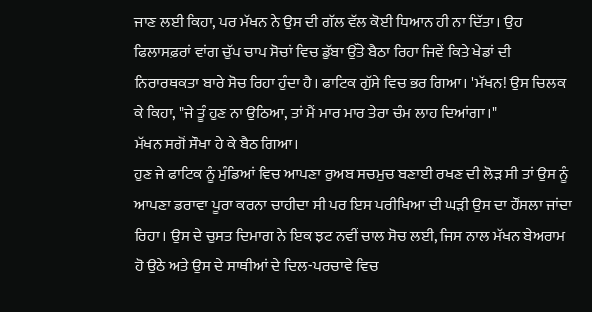ਜਾਣ ਲਈ ਕਿਹਾ, ਪਰ ਮੱਖਨ ਨੇ ਉਸ ਦੀ ਗੱਲ ਵੱਲ ਕੋਈ ਧਿਆਨ ਹੀ ਨਾ ਦਿੱਤਾ। ਉਹ ਫਿਲਾਸਫ਼ਰਾਂ ਵਾਂਗ ਚੁੱਪ ਚਾਪ ਸੋਚਾਂ ਵਿਚ ਡੁੱਬਾ ਉੱਤੇ ਬੈਠਾ ਰਿਹਾ ਜਿਵੇਂ ਕਿਤੇ ਖੇਡਾਂ ਦੀ ਨਿਰਾਰਥਕਤਾ ਬਾਰੇ ਸੋਚ ਰਿਹਾ ਹੁੰਦਾ ਹੈ। ਫਾਟਿਕ ਗੁੱਸੇ ਵਿਚ ਭਰ ਗਿਆ। 'ਮੱਖਨ! ਉਸ ਚਿਲਕ ਕੇ ਕਿਹਾ, "ਜੇ ਤੂੰ ਹੁਣ ਨਾ ਉਠਿਆ, ਤਾਂ ਮੈਂ ਮਾਰ ਮਾਰ ਤੇਰਾ ਚੰਮ ਲਾਹ ਦਿਆਂਗਾ।"
ਮੱਖਨ ਸਗੋਂ ਸੌਖਾ ਹੇ ਕੇ ਬੈਠ ਗਿਆ।
ਹੁਣ ਜੇ ਫਾਟਿਕ ਨੂੰ ਮੁੰਡਿਆਂ ਵਿਚ ਆਪਣਾ ਰੁਅਬ ਸਚਮੁਚ ਬਣਾਈ ਰਖਣ ਦੀ ਲੋੜ ਸੀ ਤਾਂ ਉਸ ਨੂੰ ਆਪਣਾ ਡਰਾਵਾ ਪੂਰਾ ਕਰਨਾ ਚਾਹੀਦਾ ਸੀ ਪਰ ਇਸ ਪਰੀਖਿਆ ਦੀ ਘੜੀ ਉਸ ਦਾ ਹੌਂਸਲਾ ਜਾਂਦਾ ਰਿਹਾ। ਉਸ ਦੇ ਚੁਸਤ ਦਿਮਾਗ ਨੇ ਇਕ ਝਟ ਨਵੀਂ ਚਾਲ ਸੋਚ ਲਈ, ਜਿਸ ਨਾਲ ਮੱਖਨ ਬੇਅਰਾਮ ਹੋ ਉਠੇ ਅਤੇ ਉਸ ਦੇ ਸਾਥੀਆਂ ਦੇ ਦਿਲ-ਪਰਚਾਵੇ ਵਿਚ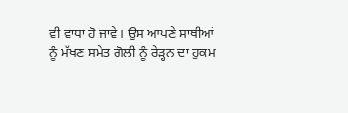ਵੀ ਵਾਧਾ ਹੋ ਜਾਵੇ। ਉਸ ਆਪਣੇ ਸਾਥੀਆਂ ਨੂੰ ਮੱਖਣ ਸਮੇਤ ਗੋਲੀ ਨੂੰ ਰੇੜ੍ਹਨ ਦਾ ਹੁਕਮ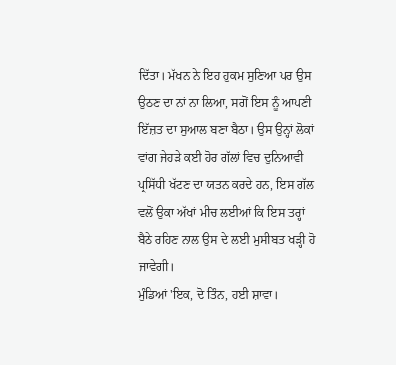ਦਿੱਤਾ। ਮੱਖਨ ਨੇ ਇਹ ਹੁਕਮ ਸੁਣਿਆ ਪਰ ਉਸ ਉਠਣ ਦਾ ਨਾਂ ਨਾ ਲਿਆ, ਸਗੋਂ ਇਸ ਨੂੰ ਆਪਣੀ ਇੱਜ਼ਤ ਦਾ ਸੁਆਲ ਬਣਾ ਬੈਠਾ। ਉਸ ਉਨ੍ਹਾਂ ਲੋਕਾਂ ਵਾਂਗ ਜੇਹੜੇ ਕਈ ਹੋਰ ਗੱਲਾਂ ਵਿਚ ਦੁਨਿਆਵੀ ਪ੍ਰਸਿੱਧੀ ਖੱਟਣ ਦਾ ਯਤਨ ਕਰਦੇ ਹਨ, ਇਸ ਗੱਲ ਵਲੋਂ ਉਕਾ ਅੱਖਾਂ ਮੀਚ ਲਈਆਂ ਕਿ ਇਸ ਤਰ੍ਹਾਂ ਬੈਠੇ ਰਹਿਣ ਨਾਲ ਉਸ ਦੇ ਲਈ ਮੁਸੀਬਤ ਖੜ੍ਹੀ ਹੋ ਜਾਵੇਗੀ।
ਮੁੰਡਿਆਂ 'ਇਕ, ਦੋ ਤਿੰਨ, ਹਈ ਸ਼ਾਵਾ।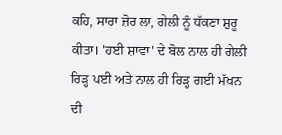ਕਹਿ, ਸਾਰਾ ਜ਼ੋਰ ਲਾ, ਗੇਲੀ ਨੂੰ ਧੱਕਣਾ ਸ਼ੁਰੂ ਕੀਤਾ। 'ਹਈ ਸ਼ਾਵਾ' ਦੇ ਬੋਲ ਨਾਲ ਹੀ ਗੇਲੀ ਰਿੜ੍ਹ ਪਈ ਅਤੇ ਨਾਲ ਹੀ ਰਿੜ੍ਹ ਗਈ ਮੱਖਨ ਦੀ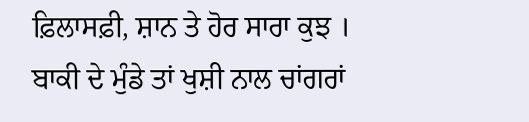ਫ਼ਿਲਾਸਫ਼ੀ, ਸ਼ਾਨ ਤੇ ਹੋਰ ਸਾਰਾ ਕੁਝ ।
ਬਾਕੀ ਦੇ ਮੁੰਡੇ ਤਾਂ ਖੁਸ਼ੀ ਨਾਲ ਚਾਂਗਰਾਂ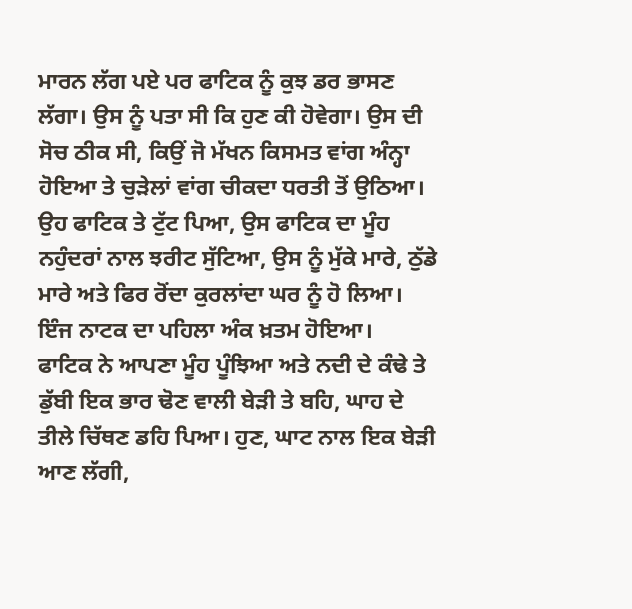ਮਾਰਨ ਲੱਗ ਪਏ ਪਰ ਫਾਟਿਕ ਨੂੰ ਕੁਝ ਡਰ ਭਾਸਣ ਲੱਗਾ। ਉਸ ਨੂੰ ਪਤਾ ਸੀ ਕਿ ਹੁਣ ਕੀ ਹੋਵੇਗਾ। ਉਸ ਦੀ ਸੋਚ ਠੀਕ ਸੀ, ਕਿਉਂ ਜੋ ਮੱਖਨ ਕਿਸਮਤ ਵਾਂਗ ਅੰਨ੍ਹਾ ਹੋਇਆ ਤੇ ਚੁੜੇਲਾਂ ਵਾਂਗ ਚੀਕਦਾ ਧਰਤੀ ਤੋਂ ਉਠਿਆ। ਉਹ ਫਾਟਿਕ ਤੇ ਟੁੱਟ ਪਿਆ, ਉਸ ਫਾਟਿਕ ਦਾ ਮੂੰਹ ਨਹੁੰਦਰਾਂ ਨਾਲ ਝਰੀਟ ਸੁੱਟਿਆ, ਉਸ ਨੂੰ ਮੁੱਕੇ ਮਾਰੇ, ਠੁੱਡੇ ਮਾਰੇ ਅਤੇ ਫਿਰ ਰੋਂਦਾ ਕੁਰਲਾਂਦਾ ਘਰ ਨੂੰ ਹੋ ਲਿਆ। ਇੰਜ ਨਾਟਕ ਦਾ ਪਹਿਲਾ ਅੰਕ ਖ਼ਤਮ ਹੋਇਆ।
ਫਾਟਿਕ ਨੇ ਆਪਣਾ ਮੂੰਹ ਪੂੰਝਿਆ ਅਤੇ ਨਦੀ ਦੇ ਕੰਢੇ ਤੇ ਡੁੱਬੀ ਇਕ ਭਾਰ ਢੋਣ ਵਾਲੀ ਬੇੜੀ ਤੇ ਬਹਿ, ਘਾਹ ਦੇ ਤੀਲੇ ਚਿੱਥਣ ਡਹਿ ਪਿਆ। ਹੁਣ, ਘਾਟ ਨਾਲ ਇਕ ਬੇੜੀ ਆਣ ਲੱਗੀ,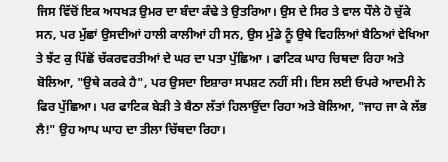ਜਿਸ ਵਿੱਚੋਂ ਇਕ ਅਧਖੜ ਉਮਰ ਦਾ ਬੰਦਾ ਕੰਢੇ ਤੇ ਉਤਰਿਆ। ਉਸ ਦੇ ਸਿਰ ਤੇ ਵਾਲ ਧੌਲੇ ਹੋ ਚੁੱਕੇ ਸਨ, ਪਰ ਮੁੱਛਾਂ ਉਸਦੀਆਂ ਹਾਲੀ ਕਾਲੀਆਂ ਹੀ ਸਨ, ਉਸ ਮੁੰਡੇ ਨੂੰ ਉਥੇ ਵਿਹਲਿਆਂ ਬੈਠਿਆਂ ਵੇਖਿਆ ਤੇ ਝੱਟ ਕੁ ਪਿੱਛੋਂ ਚੱਕਰਵਰਤੀਆਂ ਦੇ ਘਰ ਦਾ ਪਤਾ ਪੁੱਛਿਆ । ਫਾਟਿਕ ਘਾਹ ਚਿਥਦਾ ਰਿਹਾ ਅਤੇ ਬੋਲਿਆ, "ਉਥੇ ਕਰਕੇ ਹੈ", ਪਰ ਉਸਦਾ ਇਸ਼ਾਰਾ ਸਪਸ਼ਟ ਨਹੀਂ ਸੀ। ਇਸ ਲਈ ਓਪਰੇ ਆਦਮੀ ਨੇ ਫਿਰ ਪੁੱਛਿਆ। ਪਰ ਫਾਟਿਕ ਬੇੜੀ ਤੇ ਬੈਠਾ ਲੱਤਾਂ ਹਿਲਾਉਂਦਾ ਰਿਹਾ ਅਤੇ ਬੋਲਿਆ, "ਜਾਹ ਜਾ ਕੇ ਲੱਭ ਲੈ!" ਉਹ ਆਪ ਘਾਹ ਦਾ ਤੀਲਾ ਚਿੱਥਦਾ ਰਿਹਾ।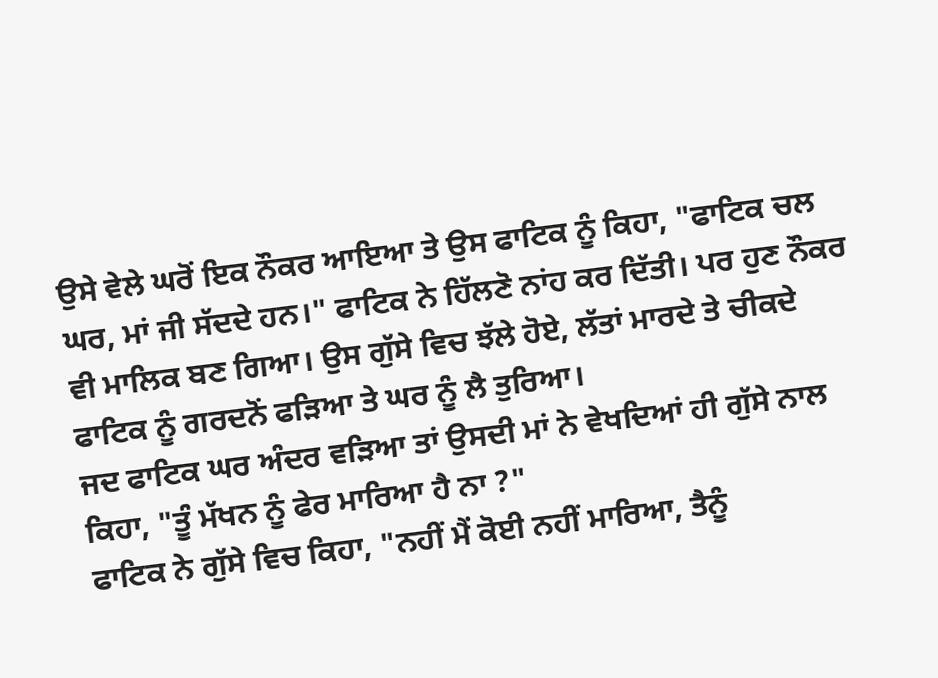ਉਸੇ ਵੇਲੇ ਘਰੋਂ ਇਕ ਨੌਕਰ ਆਇਆ ਤੇ ਉਸ ਫਾਟਿਕ ਨੂੰ ਕਿਹਾ, "ਫਾਟਿਕ ਚਲ ਘਰ, ਮਾਂ ਜੀ ਸੱਦਦੇ ਹਨ।" ਫਾਟਿਕ ਨੇ ਹਿੱਲਣੋ ਨਾਂਹ ਕਰ ਦਿੱਤੀ। ਪਰ ਹੁਣ ਨੌਕਰ ਵੀ ਮਾਲਿਕ ਬਣ ਗਿਆ। ਉਸ ਗੁੱਸੇ ਵਿਚ ਝੱਲੇ ਹੋਏ, ਲੱਤਾਂ ਮਾਰਦੇ ਤੇ ਚੀਕਦੇ ਫਾਟਿਕ ਨੂੰ ਗਰਦਨੋਂ ਫੜਿਆ ਤੇ ਘਰ ਨੂੰ ਲੈ ਤੁਰਿਆ।
ਜਦ ਫਾਟਿਕ ਘਰ ਅੰਦਰ ਵੜਿਆ ਤਾਂ ਉਸਦੀ ਮਾਂ ਨੇ ਵੇਖਦਿਆਂ ਹੀ ਗੁੱਸੇ ਨਾਲ ਕਿਹਾ, "ਤੂੰ ਮੱਖਨ ਨੂੰ ਫੇਰ ਮਾਰਿਆ ਹੈ ਨਾ ?"
ਫਾਟਿਕ ਨੇ ਗੁੱਸੇ ਵਿਚ ਕਿਹਾ, "ਨਹੀਂ ਮੈਂ ਕੋਈ ਨਹੀਂ ਮਾਰਿਆ, ਤੈਨੂੰ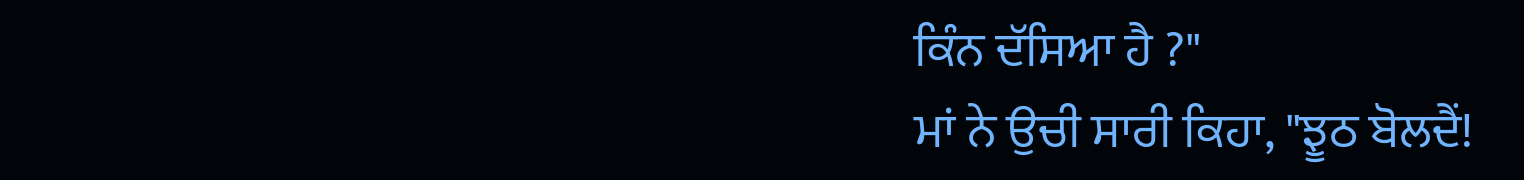ਕਿੰਨ ਦੱਸਿਆ ਹੈ ?"
ਮਾਂ ਨੇ ਉਚੀ ਸਾਰੀ ਕਿਹਾ, "ਝੂਠ ਬੋਲਦੈਂ!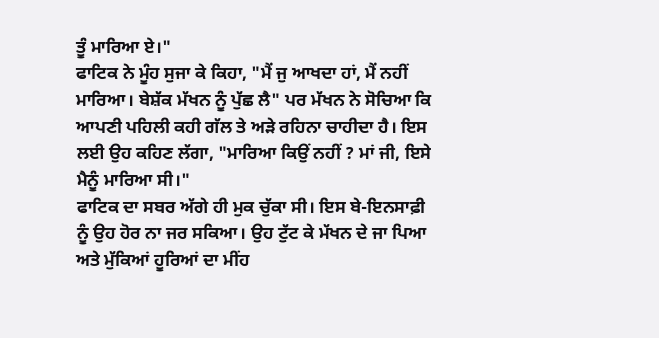ਤੂੰ ਮਾਰਿਆ ਏ।"
ਫਾਟਿਕ ਨੇ ਮੂੰਹ ਸੁਜਾ ਕੇ ਕਿਹਾ, "ਮੈਂ ਜੁ ਆਖਦਾ ਹਾਂ, ਮੈਂ ਨਹੀਂ ਮਾਰਿਆ। ਬੇਸ਼ੱਕ ਮੱਖਨ ਨੂੰ ਪੁੱਛ ਲੈ" ਪਰ ਮੱਖਨ ਨੇ ਸੋਚਿਆ ਕਿ ਆਪਣੀ ਪਹਿਲੀ ਕਹੀ ਗੱਲ ਤੇ ਅੜੇ ਰਹਿਨਾ ਚਾਹੀਦਾ ਹੈ। ਇਸ ਲਈ ਉਹ ਕਹਿਣ ਲੱਗਾ, "ਮਾਰਿਆ ਕਿਉਂ ਨਹੀਂ ? ਮਾਂ ਜੀ, ਇਸੇ ਮੈਨੂੰ ਮਾਰਿਆ ਸੀ।"
ਫਾਟਿਕ ਦਾ ਸਬਰ ਅੱਗੇ ਹੀ ਮੁਕ ਚੁੱਕਾ ਸੀ। ਇਸ ਬੇ-ਇਨਸਾਫ਼ੀ ਨੂੰ ਉਹ ਹੋਰ ਨਾ ਜਰ ਸਕਿਆ। ਉਹ ਟੁੱਟ ਕੇ ਮੱਖਨ ਦੇ ਜਾ ਪਿਆ ਅਤੇ ਮੁੱਕਿਆਂ ਹੂਰਿਆਂ ਦਾ ਮੀਂਹ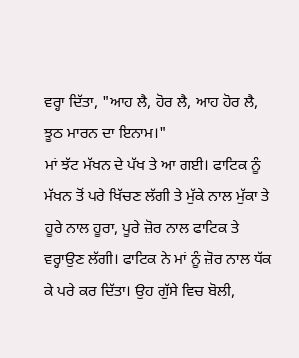ਵਰ੍ਹਾ ਦਿੱਤਾ, "ਆਹ ਲੈ, ਹੋਰ ਲੈ, ਆਹ ਹੋਰ ਲੈ, ਝੂਠ ਮਾਰਨ ਦਾ ਇਨਾਮ।"
ਮਾਂ ਝੱਟ ਮੱਖਨ ਦੇ ਪੱਖ ਤੇ ਆ ਗਈ। ਫਾਟਿਕ ਨੂੰ ਮੱਖਨ ਤੋਂ ਪਰੇ ਖਿੱਚਣ ਲੱਗੀ ਤੇ ਮੁੱਕੇ ਨਾਲ ਮੁੱਕਾ ਤੇ ਹੂਰੇ ਨਾਲ ਹੂਰਾ, ਪੂਰੇ ਜ਼ੋਰ ਨਾਲ ਫਾਟਿਕ ਤੇ ਵਰ੍ਹਾਉਣ ਲੱਗੀ। ਫਾਟਿਕ ਨੇ ਮਾਂ ਨੂੰ ਜ਼ੋਰ ਨਾਲ ਧੱਕ ਕੇ ਪਰੇ ਕਰ ਦਿੱਤਾ। ਉਹ ਗੁੱਸੇ ਵਿਚ ਬੋਲੀ,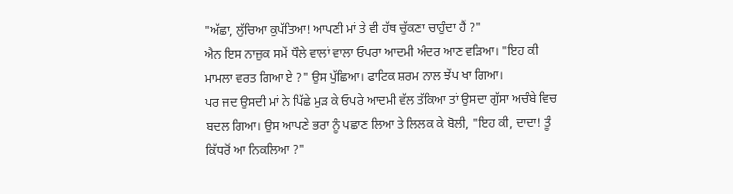"ਅੱਛਾ, ਲੁੱਚਿਆ ਕੁਪੱਤਿਆ! ਆਪਣੀ ਮਾਂ ਤੇ ਵੀ ਹੱਥ ਚੁੱਕਣਾ ਚਾਹੁੰਦਾ ਹੈਂ ?"
ਐਨ ਇਸ ਨਾਜ਼ੁਕ ਸਮੇਂ ਧੌਲੇ ਵਾਲਾਂ ਵਾਲਾ ਓਪਰਾ ਆਦਮੀ ਅੰਦਰ ਆਣ ਵੜਿਆ। "ਇਹ ਕੀ ਮਾਮਲਾ ਵਰਤ ਗਿਆ ਏ ?" ਉਸ ਪੁੱਛਿਆ। ਫਾਟਿਕ ਸ਼ਰਮ ਨਾਲ ਝੇਂਪ ਖਾ ਗਿਆ।
ਪਰ ਜਦ ਉਸਦੀ ਮਾਂ ਨੇ ਪਿੱਛੇ ਮੁੜ ਕੇ ਓਪਰੇ ਆਦਮੀ ਵੱਲ ਤੱਕਿਆ ਤਾਂ ਉਸਦਾ ਗੁੱਸਾ ਅਚੰਬੇ ਵਿਚ ਬਦਲ ਗਿਆ। ਉਸ ਆਪਣੇ ਭਰਾ ਨੂੰ ਪਛਾਣ ਲਿਆ ਤੇ ਲਿਲਕ ਕੇ ਬੋਲੀ, "ਇਹ ਕੀ, ਦਾਦਾ! ਤੂੰ ਕਿੱਧਰੋਂ ਆ ਨਿਕਲਿਆ ?"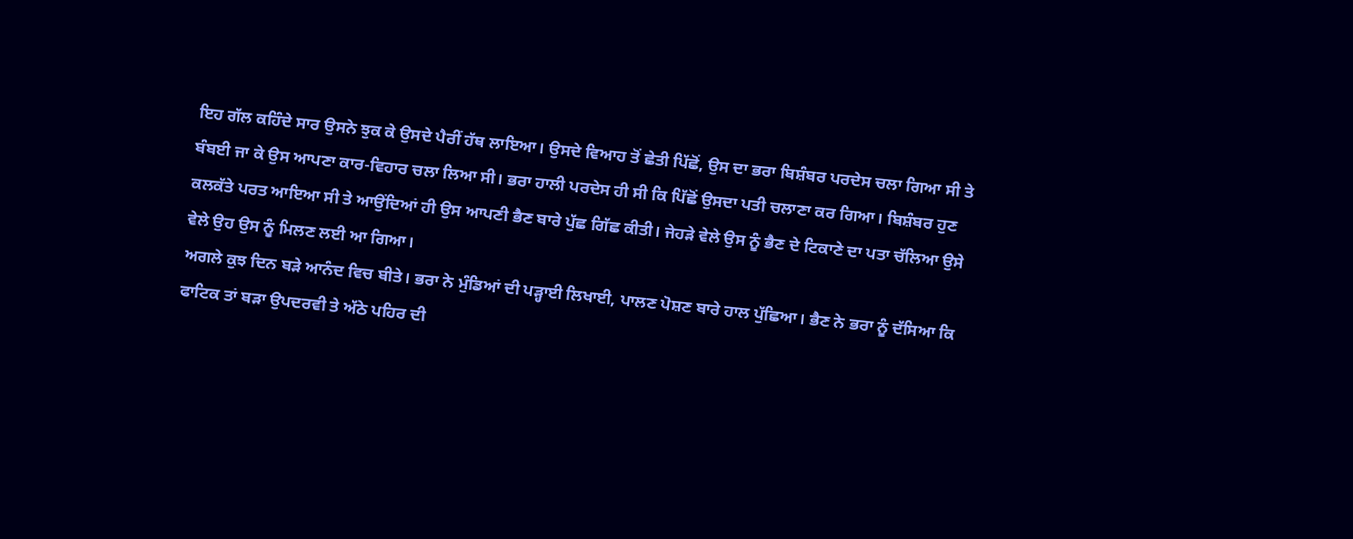ਇਹ ਗੱਲ ਕਹਿੰਦੇ ਸਾਰ ਉਸਨੇ ਝੁਕ ਕੇ ਉਸਦੇ ਪੈਰੀਂ ਹੱਥ ਲਾਇਆ। ਉਸਦੇ ਵਿਆਹ ਤੋਂ ਛੇਤੀ ਪਿੱਛੋਂ, ਉਸ ਦਾ ਭਰਾ ਬਿਸ਼ੰਬਰ ਪਰਦੇਸ ਚਲਾ ਗਿਆ ਸੀ ਤੇ ਬੰਬਈ ਜਾ ਕੇ ਉਸ ਆਪਣਾ ਕਾਰ-ਵਿਹਾਰ ਚਲਾ ਲਿਆ ਸੀ। ਭਰਾ ਹਾਲੀ ਪਰਦੇਸ ਹੀ ਸੀ ਕਿ ਪਿੱਛੋਂ ਉਸਦਾ ਪਤੀ ਚਲਾਣਾ ਕਰ ਗਿਆ। ਬਿਸ਼ੰਬਰ ਹੁਣ ਕਲਕੱਤੇ ਪਰਤ ਆਇਆ ਸੀ ਤੇ ਆਉਂਦਿਆਂ ਹੀ ਉਸ ਆਪਣੀ ਭੈਣ ਬਾਰੇ ਪੁੱਛ ਗਿੱਛ ਕੀਤੀ। ਜੇਹੜੇ ਵੇਲੇ ਉਸ ਨੂੰ ਭੈਣ ਦੇ ਟਿਕਾਣੇ ਦਾ ਪਤਾ ਚੱਲਿਆ ਉਸੇ ਵੇਲੇ ਉਹ ਉਸ ਨੂੰ ਮਿਲਣ ਲਈ ਆ ਗਿਆ।
ਅਗਲੇ ਕੁਝ ਦਿਨ ਬੜੇ ਆਨੰਦ ਵਿਚ ਬੀਤੇ। ਭਰਾ ਨੇ ਮੁੰਡਿਆਂ ਦੀ ਪੜ੍ਹਾਈ ਲਿਖਾਈ, ਪਾਲਣ ਪੋਸ਼ਣ ਬਾਰੇ ਹਾਲ ਪੁੱਛਿਆ। ਭੈਣ ਨੇ ਭਰਾ ਨੂੰ ਦੱਸਿਆ ਕਿ ਫਾਟਿਕ ਤਾਂ ਬੜਾ ਉਪਦਰਵੀ ਤੇ ਅੱਠੇ ਪਹਿਰ ਦੀ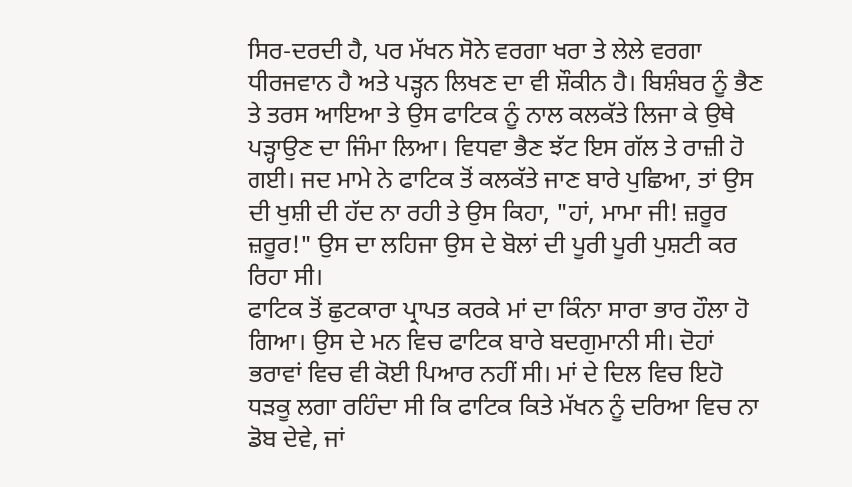ਸਿਰ-ਦਰਦੀ ਹੈ, ਪਰ ਮੱਖਨ ਸੋਨੇ ਵਰਗਾ ਖਰਾ ਤੇ ਲੇਲੇ ਵਰਗਾ ਧੀਰਜਵਾਨ ਹੈ ਅਤੇ ਪੜ੍ਹਨ ਲਿਖਣ ਦਾ ਵੀ ਸ਼ੌਕੀਨ ਹੈ। ਬਿਸ਼ੰਬਰ ਨੂੰ ਭੈਣ ਤੇ ਤਰਸ ਆਇਆ ਤੇ ਉਸ ਫਾਟਿਕ ਨੂੰ ਨਾਲ ਕਲਕੱਤੇ ਲਿਜਾ ਕੇ ਉਥੇ ਪੜ੍ਹਾਉਣ ਦਾ ਜਿੰਮਾ ਲਿਆ। ਵਿਧਵਾ ਭੈਣ ਝੱਟ ਇਸ ਗੱਲ ਤੇ ਰਾਜ਼ੀ ਹੋ ਗਈ। ਜਦ ਮਾਮੇ ਨੇ ਫਾਟਿਕ ਤੋਂ ਕਲਕੱਤੇ ਜਾਣ ਬਾਰੇ ਪੁਛਿਆ, ਤਾਂ ਉਸ ਦੀ ਖੁਸ਼ੀ ਦੀ ਹੱਦ ਨਾ ਰਹੀ ਤੇ ਉਸ ਕਿਹਾ, "ਹਾਂ, ਮਾਮਾ ਜੀ! ਜ਼ਰੂਰ ਜ਼ਰੂਰ!" ਉਸ ਦਾ ਲਹਿਜਾ ਉਸ ਦੇ ਬੋਲਾਂ ਦੀ ਪੂਰੀ ਪੂਰੀ ਪੁਸ਼ਟੀ ਕਰ ਰਿਹਾ ਸੀ।
ਫਾਟਿਕ ਤੋਂ ਛੁਟਕਾਰਾ ਪ੍ਰਾਪਤ ਕਰਕੇ ਮਾਂ ਦਾ ਕਿੰਨਾ ਸਾਰਾ ਭਾਰ ਹੌਲਾ ਹੋ ਗਿਆ। ਉਸ ਦੇ ਮਨ ਵਿਚ ਫਾਟਿਕ ਬਾਰੇ ਬਦਗੁਮਾਨੀ ਸੀ। ਦੋਹਾਂ ਭਰਾਵਾਂ ਵਿਚ ਵੀ ਕੋਈ ਪਿਆਰ ਨਹੀਂ ਸੀ। ਮਾਂ ਦੇ ਦਿਲ ਵਿਚ ਇਹੋ ਧੜਕੂ ਲਗਾ ਰਹਿੰਦਾ ਸੀ ਕਿ ਫਾਟਿਕ ਕਿਤੇ ਮੱਖਨ ਨੂੰ ਦਰਿਆ ਵਿਚ ਨਾ ਡੋਬ ਦੇਵੇ, ਜਾਂ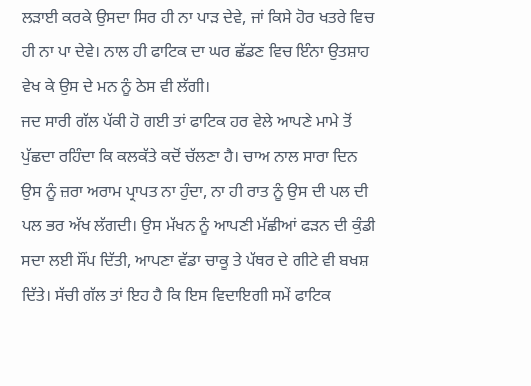ਲੜਾਈ ਕਰਕੇ ਉਸਦਾ ਸਿਰ ਹੀ ਨਾ ਪਾੜ ਦੇਵੇ, ਜਾਂ ਕਿਸੇ ਹੋਰ ਖਤਰੇ ਵਿਚ ਹੀ ਨਾ ਪਾ ਦੇਵੇ। ਨਾਲ ਹੀ ਫਾਟਿਕ ਦਾ ਘਰ ਛੱਡਣ ਵਿਚ ਇੰਨਾ ਉਤਸ਼ਾਹ ਵੇਖ ਕੇ ਉਸ ਦੇ ਮਨ ਨੂੰ ਠੇਸ ਵੀ ਲੱਗੀ।
ਜਦ ਸਾਰੀ ਗੱਲ ਪੱਕੀ ਹੋ ਗਈ ਤਾਂ ਫਾਟਿਕ ਹਰ ਵੇਲੇ ਆਪਣੇ ਮਾਮੇ ਤੋਂ ਪੁੱਛਦਾ ਰਹਿੰਦਾ ਕਿ ਕਲਕੱਤੇ ਕਦੋਂ ਚੱਲਣਾ ਹੈ। ਚਾਅ ਨਾਲ ਸਾਰਾ ਦਿਨ ਉਸ ਨੂੰ ਜ਼ਰਾ ਅਰਾਮ ਪ੍ਰਾਪਤ ਨਾ ਹੁੰਦਾ, ਨਾ ਹੀ ਰਾਤ ਨੂੰ ਉਸ ਦੀ ਪਲ ਦੀ ਪਲ ਭਰ ਅੱਖ ਲੱਗਦੀ। ਉਸ ਮੱਖਨ ਨੂੰ ਆਪਣੀ ਮੱਛੀਆਂ ਫੜਨ ਦੀ ਕੁੰਡੀ ਸਦਾ ਲਈ ਸੌਂਪ ਦਿੱਤੀ, ਆਪਣਾ ਵੱਡਾ ਚਾਕੂ ਤੇ ਪੱਥਰ ਦੇ ਗੀਟੇ ਵੀ ਬਖਸ਼ ਦਿੱਤੇ। ਸੱਚੀ ਗੱਲ ਤਾਂ ਇਹ ਹੈ ਕਿ ਇਸ ਵਿਦਾਇਗੀ ਸਮੇਂ ਫਾਟਿਕ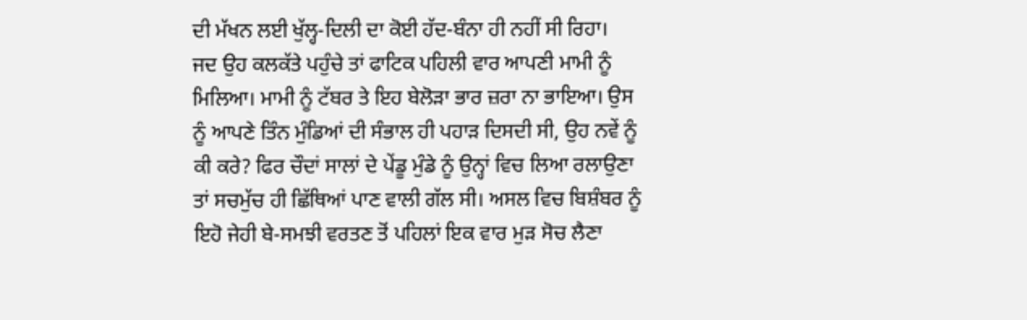ਦੀ ਮੱਖਨ ਲਈ ਖੁੱਲ੍ਹ-ਦਿਲੀ ਦਾ ਕੋਈ ਹੱਦ-ਬੰਨਾ ਹੀ ਨਹੀਂ ਸੀ ਰਿਹਾ।
ਜਦ ਉਹ ਕਲਕੱਤੇ ਪਹੁੰਚੇ ਤਾਂ ਫਾਟਿਕ ਪਹਿਲੀ ਵਾਰ ਆਪਣੀ ਮਾਮੀ ਨੂੰ ਮਿਲਿਆ। ਮਾਮੀ ਨੂੰ ਟੱਬਰ ਤੇ ਇਹ ਬੇਲੋੜਾ ਭਾਰ ਜ਼ਰਾ ਨਾ ਭਾਇਆ। ਉਸ ਨੂੰ ਆਪਣੇ ਤਿੰਨ ਮੁੰਡਿਆਂ ਦੀ ਸੰਭਾਲ ਹੀ ਪਹਾੜ ਦਿਸਦੀ ਸੀ, ਉਹ ਨਵੇਂ ਨੂੰ ਕੀ ਕਰੇ? ਫਿਰ ਚੌਦਾਂ ਸਾਲਾਂ ਦੇ ਪੇਂਡੂ ਮੁੰਡੇ ਨੂੰ ਉਨ੍ਹਾਂ ਵਿਚ ਲਿਆ ਰਲਾਉਣਾ ਤਾਂ ਸਚਮੁੱਚ ਹੀ ਛਿੱਥਿਆਂ ਪਾਣ ਵਾਲੀ ਗੱਲ ਸੀ। ਅਸਲ ਵਿਚ ਬਿਸ਼ੰਬਰ ਨੂੰ ਇਹੋ ਜੇਹੀ ਬੇ-ਸਮਝੀ ਵਰਤਣ ਤੋਂ ਪਹਿਲਾਂ ਇਕ ਵਾਰ ਮੁੜ ਸੋਚ ਲੈਣਾ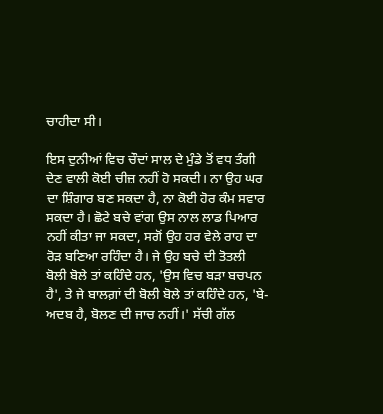ਚਾਹੀਦਾ ਸੀ।

ਇਸ ਦੁਨੀਆਂ ਵਿਚ ਚੌਦਾਂ ਸਾਲ ਦੇ ਮੁੰਡੇ ਤੋਂ ਵਧ ਤੰਗੀ ਦੇਣ ਵਾਲੀ ਕੋਈ ਚੀਜ਼ ਨਹੀਂ ਹੋ ਸਕਦੀ। ਨਾ ਉਹ ਘਰ ਦਾ ਸ਼ਿੰਗਾਰ ਬਣ ਸਕਦਾ ਹੈ, ਨਾ ਕੋਈ ਹੋਰ ਕੰਮ ਸਵਾਰ ਸਕਦਾ ਹੈ। ਛੋਟੇ ਬਚੇ ਵਾਂਗ ਉਸ ਨਾਲ ਲਾਡ ਪਿਆਰ ਨਹੀਂ ਕੀਤਾ ਜਾ ਸਕਦਾ, ਸਗੋਂ ਉਹ ਹਰ ਵੇਲੇ ਰਾਹ ਦਾ ਰੋੜ ਬਣਿਆ ਰਹਿੰਦਾ ਹੈ। ਜੇ ਉਹ ਬਚੇ ਦੀ ਤੋਤਲੀ ਬੋਲੀ ਬੋਲੇ ਤਾਂ ਕਹਿੰਦੇ ਹਨ, 'ਉਸ ਵਿਚ ਬੜਾ ਬਚਪਨ ਹੈ', ਤੇ ਜੇ ਬਾਲਗ਼ਾਂ ਦੀ ਬੋਲੀ ਬੋਲੇ ਤਾਂ ਕਹਿੰਦੇ ਹਨ, 'ਬੇ-ਅਦਬ ਹੈ, ਬੋਲਣ ਦੀ ਜਾਚ ਨਹੀਂ।' ਸੱਚੀ ਗੱਲ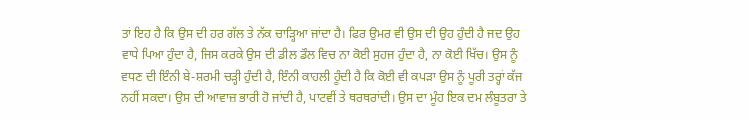ਤਾਂ ਇਹ ਹੈ ਕਿ ਉਸ ਦੀ ਹਰ ਗੱਲ ਤੇ ਨੱਕ ਚਾੜ੍ਹਿਆ ਜਾਂਦਾ ਹੈ। ਫਿਰ ਉਮਰ ਵੀ ਉਸ ਦੀ ਉਹ ਹੁੰਦੀ ਹੈ ਜਦ ਉਹ ਵਾਧੇ ਪਿਆ ਹੁੰਦਾ ਹੈ, ਜਿਸ ਕਰਕੇ ਉਸ ਦੀ ਡੀਲ ਡੌਲ ਵਿਚ ਨਾ ਕੋਈ ਸੁਹਜ ਹੁੰਦਾ ਹੈ, ਨਾ ਕੋਈ ਖਿੱਚ। ਉਸ ਨੂੰ ਵਧਣ ਦੀ ਇੰਨੀ ਬੇ-ਸ਼ਰਮੀ ਚੜ੍ਹੀ ਹੁੰਦੀ ਹੈ, ਇੰਨੀ ਕਾਹਲੀ ਹੂੰਦੀ ਹੈ ਕਿ ਕੋਈ ਵੀ ਕਪੜਾ ਉਸ ਨੂੰ ਪੂਰੀ ਤਰ੍ਹਾਂ ਕੱਜ ਨਹੀਂ ਸਕਦਾ। ਉਸ ਦੀ ਆਵਾਜ਼ ਭਾਰੀ ਹੋ ਜਾਂਦੀ ਹੈ, ਪਾਟਵੀਂ ਤੇ ਥਰਥਰਾਂਦੀ। ਉਸ ਦਾ ਮੂੰਹ ਇਕ ਦਮ ਲੰਬੂਤਰਾ ਤੇ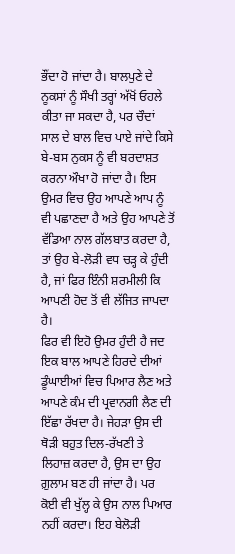ਭੌਂਦਾ ਹੋ ਜਾਂਦਾ ਹੈ। ਬਾਲਪੁਣੇ ਦੇ ਨੂਕਸਾਂ ਨੂੰ ਸੌਖੀ ਤਰ੍ਹਾਂ ਅੱਖੋਂ ਓਹਲੇ ਕੀਤਾ ਜਾ ਸਕਦਾ ਹੈ, ਪਰ ਚੌਦਾਂ ਸਾਲ ਦੇ ਬਾਲ ਵਿਚ ਪਾਏ ਜਾਂਦੇ ਕਿਸੇ ਬੇ-ਬਸ ਨੁਕਸ ਨੂੰ ਵੀ ਬਰਦਾਸ਼ਤ ਕਰਨਾ ਔਖਾ ਹੋ ਜਾਂਦਾ ਹੈ। ਇਸ ਉਮਰ ਵਿਚ ਉਹ ਆਪਣੇ ਆਪ ਨੂੰ ਵੀ ਪਛਾਣਦਾ ਹੈ ਅਤੇ ਉਹ ਆਪਣੇ ਤੋਂ ਵੱਡਿਆ ਨਾਲ ਗੱਲਬਾਤ ਕਰਦਾ ਹੈ, ਤਾਂ ਉਹ ਬੇ-ਲੋੜੀ ਵਧ ਚੜ੍ਹ ਕੇ ਹੁੰਦੀ ਹੈ, ਜਾਂ ਫਿਰ ਇੰਨੀ ਸ਼ਰਮੀਲੀ ਕਿ ਆਪਣੀ ਹੋਦ ਤੋਂ ਵੀ ਲੱਜਿਤ ਜਾਪਦਾ ਹੈ।
ਫਿਰ ਵੀ ਇਹੋ ਉਮਰ ਹੁੰਦੀ ਹੈ ਜਦ ਇਕ ਬਾਲ ਆਪਣੇ ਹਿਰਦੇ ਦੀਆਂ ਡੂੰਘਾਈਆਂ ਵਿਚ ਪਿਆਰ ਲੈਣ ਅਤੇ ਆਪਣੇ ਕੰਮ ਦੀ ਪ੍ਰਵਾਨਗੀ ਲੈਣ ਦੀ ਇੱਛਾ ਰੱਖਦਾ ਹੈ। ਜੇਹੜਾ ਉਸ ਦੀ ਥੋੜੀ ਬਹੁਤ ਦਿਲ-ਰੱਖਣੀ ਤੇ ਲਿਹਾਜ਼ ਕਰਦਾ ਹੈ, ਉਸ ਦਾ ਉਹ ਗ਼ੁਲਾਮ ਬਣ ਹੀ ਜਾਂਦਾ ਹੈ। ਪਰ ਕੋਈ ਵੀ ਖੁੱਲ੍ਹ ਕੇ ਉਸ ਨਾਲ ਪਿਆਰ ਨਹੀਂ ਕਰਦਾ। ਇਹ ਬੇਲੋੜੀ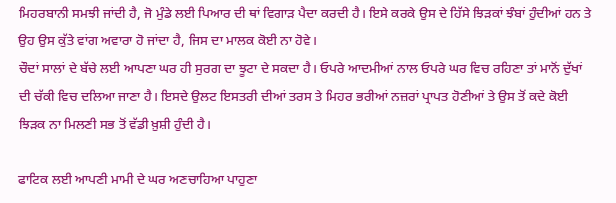ਮਿਹਰਬਾਨੀ ਸਮਝੀ ਜਾਂਦੀ ਹੈ, ਜੋ ਮੁੰਡੇ ਲਈ ਪਿਆਰ ਦੀ ਥਾਂ ਵਿਗਾੜ ਪੈਦਾ ਕਰਦੀ ਹੈ। ਇਸੇ ਕਰਕੇ ਉਸ ਦੇ ਹਿੱਸੇ ਝਿੜਕਾਂ ਝੰਬਾਂ ਹੁੰਦੀਆਂ ਹਨ ਤੇ ਉਹ ਉਸ ਕੁੱਤੇ ਵਾਂਗ ਅਵਾਰਾ ਹੋ ਜਾਂਦਾ ਹੈ, ਜਿਸ ਦਾ ਮਾਲਕ ਕੋਈ ਨਾ ਹੋਵੇ।
ਚੌਦਾਂ ਸਾਲਾਂ ਦੇ ਬੱਚੇ ਲਈ ਆਪਣਾ ਘਰ ਹੀ ਸੁਰਗ ਦਾ ਝੂਟਾ ਦੇ ਸਕਦਾ ਹੈ। ਓਪਰੇ ਆਦਮੀਆਂ ਨਾਲ ਓਪਰੇ ਘਰ ਵਿਚ ਰਹਿਣਾ ਤਾਂ ਮਾਨੋਂ ਦੁੱਖਾਂ ਦੀ ਚੱਕੀ ਵਿਚ ਦਲਿਆ ਜਾਣਾ ਹੈ। ਇਸਦੇ ਉਲਟ ਇਸਤਰੀ ਦੀਆਂ ਤਰਸ ਤੇ ਮਿਹਰ ਭਰੀਆਂ ਨਜ਼ਰਾਂ ਪ੍ਰਾਪਤ ਹੋਣੀਆਂ ਤੇ ਉਸ ਤੋਂ ਕਦੇ ਕੋਈ ਝਿੜਕ ਨਾ ਮਿਲਣੀ ਸਭ ਤੋਂ ਵੱਡੀ ਖ਼ੁਸ਼ੀ ਹੁੰਦੀ ਹੈ।

ਫਾਟਿਕ ਲਈ ਆਪਣੀ ਮਾਮੀ ਦੇ ਘਰ ਅਣਚਾਹਿਆ ਪਾਹੁਣਾ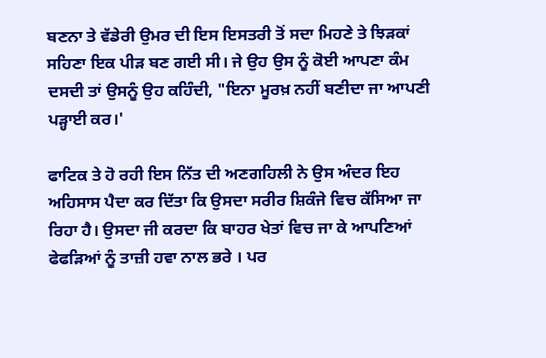ਬਣਨਾ ਤੇ ਵੱਡੇਰੀ ਉਮਰ ਦੀ ਇਸ ਇਸਤਰੀ ਤੋਂ ਸਦਾ ਮਿਹਣੇ ਤੇ ਝਿੜਕਾਂ ਸਹਿਣਾ ਇਕ ਪੀੜ ਬਣ ਗਈ ਸੀ। ਜੇ ਉਹ ਉਸ ਨੂੰ ਕੋਈ ਆਪਣਾ ਕੰਮ ਦਸਦੀ ਤਾਂ ਉਸਨੂੰ ਉਹ ਕਹਿੰਦੀ, "ਇਨਾ ਮੂਰਖ਼ ਨਹੀਂ ਬਣੀਦਾ ਜਾ ਆਪਣੀ ਪੜ੍ਹਾਈ ਕਰ।'

ਫਾਟਿਕ ਤੇ ਹੋ ਰਹੀ ਇਸ ਨਿੱਤ ਦੀ ਅਣਗਹਿਲੀ ਨੇ ਉਸ ਅੰਦਰ ਇਹ ਅਹਿਸਾਸ ਪੈਦਾ ਕਰ ਦਿੱਤਾ ਕਿ ਉਸਦਾ ਸਰੀਰ ਸ਼ਿਕੰਜੇ ਵਿਚ ਕੱਸਿਆ ਜਾ ਰਿਹਾ ਹੈ। ਉਸਦਾ ਜੀ ਕਰਦਾ ਕਿ ਬਾਹਰ ਖੇਤਾਂ ਵਿਚ ਜਾ ਕੇ ਆਪਣਿਆਂ ਫੇਫੜਿਆਂ ਨੂੰ ਤਾਜ਼ੀ ਹਵਾ ਨਾਲ ਭਰੇ । ਪਰ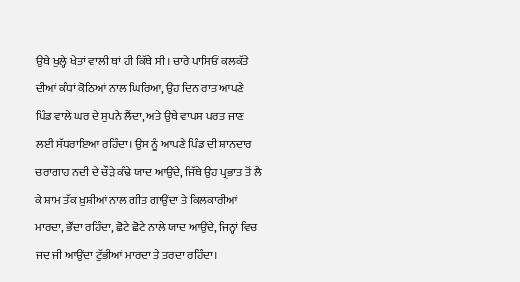ਉਥੇ ਖੁਲ੍ਹੇ ਖੇਤਾਂ ਵਾਲੀ ਥਾਂ ਹੀ ਕਿੱਥੇ ਸੀ। ਚਾਰੇ ਪਾਸਿਓਂ ਕਲਕੱਤੇ ਦੀਆਂ ਕੰਧਾਂ ਕੋਠਿਆਂ ਨਾਲ ਘਿਰਿਆ, ਉਹ ਦਿਨ ਰਾਤ ਆਪਣੇ ਪਿੰਡ ਵਾਲੇ ਘਰ ਦੇ ਸੁਪਨੇ ਲੈਂਦਾ, ਅਤੇ ਉਥੇ ਵਾਪਸ ਪਰਤ ਜਾਣ ਲਈ ਸੱਧਰਾਇਆ ਰਹਿੰਦਾ। ਉਸ ਨੂੰ ਆਪਣੇ ਪਿੰਡ ਦੀ ਸ਼ਾਨਦਾਰ ਚਰਾਗਾਹ ਨਦੀ ਦੇ ਚੌੜੇ ਕੰਢੇ ਯਾਦ ਆਉਂਦੇ, ਜਿੱਥੇ ਉਹ ਪ੍ਰਭਾਤ ਤੋਂ ਲੈ ਕੇ ਸ਼ਾਮ ਤੱਕ ਖ਼ੁਸ਼ੀਆਂ ਨਾਲ ਗੀਤ ਗਾਉਂਦਾ ਤੇ ਕਿਲਕਾਰੀਆਂ ਮਾਰਦਾ, ਭੌਂਦਾ ਰਹਿੰਦਾ, ਛੋਟੇ ਛੋਟੇ ਨਾਲੇ ਯਾਦ ਆਉਂਦੇ, ਜਿਨ੍ਹਾਂ ਵਿਚ ਜਦ ਜੀ ਆਉਂਦਾ ਟੁੱਭੀਆਂ ਮਾਰਦਾ ਤੇ ਤਰਦਾ ਰਹਿੰਦਾ।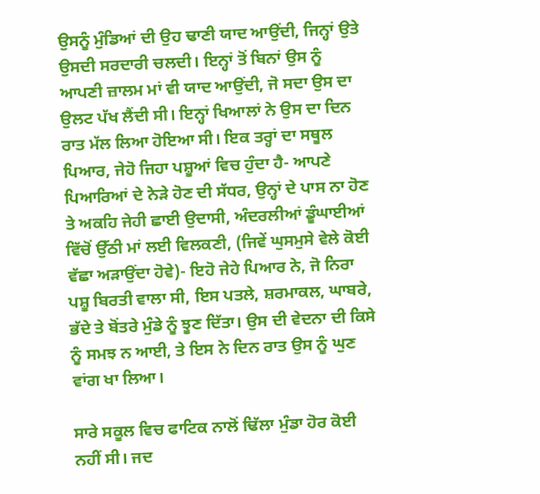ਉਸਨੂੰ ਮੁੰਡਿਆਂ ਦੀ ਉਹ ਢਾਣੀ ਯਾਦ ਆਉਂਦੀ, ਜਿਨ੍ਹਾਂ ਉਤੇ ਉਸਦੀ ਸਰਦਾਰੀ ਚਲਦੀ। ਇਨ੍ਹਾਂ ਤੋਂ ਬਿਨਾਂ ਉਸ ਨੂੰ ਆਪਣੀ ਜ਼ਾਲਮ ਮਾਂ ਵੀ ਯਾਦ ਆਉਂਦੀ, ਜੋ ਸਦਾ ਉਸ ਦਾ ਉਲਟ ਪੱਖ ਲੈਂਦੀ ਸੀ। ਇਨ੍ਹਾਂ ਖਿਆਲਾਂ ਨੇ ਉਸ ਦਾ ਦਿਨ ਰਾਤ ਮੱਲ ਲਿਆ ਹੋਇਆ ਸੀ। ਇਕ ਤਰ੍ਹਾਂ ਦਾ ਸਥੂਲ ਪਿਆਰ, ਜੇਹੋ ਜਿਹਾ ਪਸ਼ੂਆਂ ਵਿਚ ਹੁੰਦਾ ਹੈ- ਆਪਣੇ ਪਿਆਰਿਆਂ ਦੇ ਨੇੜੇ ਹੋਣ ਦੀ ਸੱਧਰ, ਉਨ੍ਹਾਂ ਦੇ ਪਾਸ ਨਾ ਹੋਣ ਤੇ ਅਕਹਿ ਜੇਹੀ ਛਾਈ ਉਦਾਸੀ, ਅੰਦਰਲੀਆਂ ਡੂੰਘਾਈਆਂ ਵਿੱਚੋਂ ਉੱਠੀ ਮਾਂ ਲਈ ਵਿਲਕਣੀ, (ਜਿਵੇਂ ਘੁਸਮੁਸੇ ਵੇਲੇ ਕੋਈ ਵੱਛਾ ਅੜਾਉਂਦਾ ਹੋਵੇ)- ਇਹੋ ਜੇਹੇ ਪਿਆਰ ਨੇ, ਜੋ ਨਿਰਾ ਪਸ਼ੂ ਬਿਰਤੀ ਵਾਲਾ ਸੀ, ਇਸ ਪਤਲੇ, ਸ਼ਰਮਾਕਲ, ਘਾਬਰੇ, ਭੱਦੇ ਤੇ ਬੋਂਤਰੇ ਮੁੰਡੇ ਨੂੰ ਝੂਣ ਦਿੱਤਾ। ਉਸ ਦੀ ਵੇਦਨਾ ਦੀ ਕਿਸੇ ਨੂੰ ਸਮਝ ਨ ਆਈ, ਤੇ ਇਸ ਨੇ ਦਿਨ ਰਾਤ ਉਸ ਨੂੰ ਘੁਣ ਵਾਂਗ ਖਾ ਲਿਆ।

ਸਾਰੇ ਸਕੂਲ ਵਿਚ ਫਾਟਿਕ ਨਾਲੋਂ ਢਿੱਲਾ ਮੁੰਡਾ ਹੋਰ ਕੋਈ ਨਹੀਂ ਸੀ। ਜਦ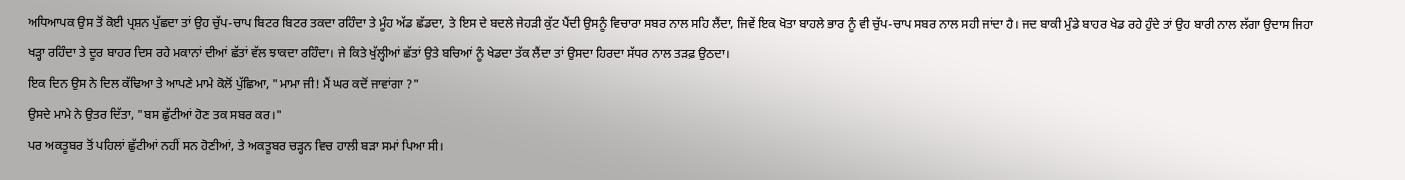ਅਧਿਆਪਕ ਉਸ ਤੋਂ ਕੋਈ ਪ੍ਰਸ਼ਨ ਪੁੱਛਦਾ ਤਾਂ ਉਹ ਚੁੱਪ-ਚਾਪ ਬਿਟਰ ਬਿਟਰ ਤਕਦਾ ਰਹਿੰਦਾ ਤੇ ਮੂੰਹ ਅੱਡ ਛੱਡਦਾ, ਤੇ ਇਸ ਦੇ ਬਦਲੇ ਜੇਹੜੀ ਕੁੱਟ ਪੈਂਦੀ ਉਸਨੂੰ ਵਿਚਾਰਾ ਸਬਰ ਨਾਲ ਸਹਿ ਲੈਂਦਾ, ਜਿਵੇਂ ਇਕ ਖੋਤਾ ਬਾਹਲੇ ਭਾਰ ਨੂੰ ਵੀ ਚੁੱਪ-ਚਾਪ ਸਬਰ ਨਾਲ ਸਹੀ ਜਾਂਦਾ ਹੈ। ਜਦ ਬਾਕੀ ਮੁੰਡੇ ਬਾਹਰ ਖੇਡ ਰਹੇ ਹੁੰਦੇ ਤਾਂ ਉਹ ਬਾਰੀ ਨਾਲ ਲੱਗਾ ਉਦਾਸ ਜਿਹਾ ਖੜ੍ਹਾ ਰਹਿੰਦਾ ਤੇ ਦੂਰ ਬਾਹਰ ਦਿਸ ਰਹੇ ਮਕਾਨਾਂ ਦੀਆਂ ਛੱਤਾਂ ਵੱਲ ਝਾਕਦਾ ਰਹਿੰਦਾ। ਜੇ ਕਿਤੇ ਖੁੱਲ੍ਹੀਆਂ ਛੱਤਾਂ ਉਤੇ ਬਚਿਆਂ ਨੂੰ ਖੇਡਦਾ ਤੱਕ ਲੈਂਦਾ ਤਾਂ ਉਸਦਾ ਹਿਰਦਾ ਸੱਧਰ ਨਾਲ ਤੜਫ਼ ਉਠਦਾ।
ਇਕ ਦਿਨ ਉਸ ਨੇ ਦਿਲ ਕੱਢਿਆ ਤੇ ਆਪਣੇ ਮਾਮੇ ਕੋਲੋਂ ਪੁੱਛਿਆ, "ਮਾਮਾ ਜੀ! ਮੈਂ ਘਰ ਕਦੋਂ ਜਾਵਾਂਗਾ ?"
ਉਸਦੇ ਮਾਮੇ ਨੇ ਉਤਰ ਦਿੱਤਾ, "ਬਸ ਛੁੱਟੀਆਂ ਹੋਣ ਤਕ ਸਬਰ ਕਰ।"
ਪਰ ਅਕਤੂਬਰ ਤੋਂ ਪਹਿਲਾਂ ਛੁੱਟੀਆਂ ਨਹੀਂ ਸਨ ਹੋਣੀਆਂ, ਤੇ ਅਕਤੂਬਰ ਚੜ੍ਹਨ ਵਿਚ ਹਾਲੀ ਬੜਾ ਸਮਾਂ ਪਿਆ ਸੀ।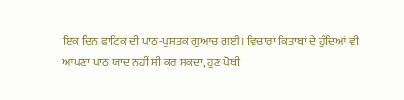ਇਕ ਦਿਨ ਫਾਟਿਕ ਦੀ ਪਾਠ-ਪੁਸਤਕ ਗੁਆਚ ਗਈ। ਵਿਚਾਰਾ ਕਿਤਾਬਾਂ ਦੇ ਹੁੰਦਿਆਂ ਵੀ ਆਪਣਾ ਪਾਠ ਯਾਦ ਨਹੀਂ ਸੀ ਕਰ ਸਕਦਾ, ਹੁਣ ਪੋਥੀ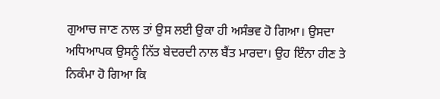ਗੁਆਚ ਜਾਣ ਨਾਲ ਤਾਂ ਉਸ ਲਈ ਉਕਾ ਹੀ ਅਸੰਭਵ ਹੋ ਗਿਆ। ਉਸਦਾ ਅਧਿਆਪਕ ਉਸਨੂੰ ਨਿੱਤ ਬੇਦਰਦੀ ਨਾਲ ਬੈਂਤ ਮਾਰਦਾ। ਉਹ ਇੰਨਾ ਹੀਣ ਤੇ ਨਿਕੰਮਾ ਹੋ ਗਿਆ ਕਿ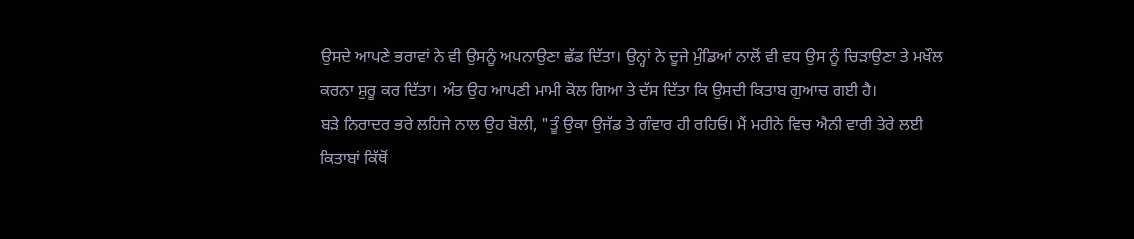ਉਸਦੇ ਆਪਣੇ ਭਰਾਵਾਂ ਨੇ ਵੀ ਉਸਨੂੰ ਅਪਨਾਉਣਾ ਛੱਡ ਦਿੱਤਾ। ਉਨ੍ਹਾਂ ਨੇ ਦੂਜੇ ਮੁੰਡਿਆਂ ਨਾਲੋਂ ਵੀ ਵਧ ਉਸ ਨੂੰ ਚਿੜਾਉਣਾ ਤੇ ਮਖੌਲ ਕਰਨਾ ਸ਼ੁਰੂ ਕਰ ਦਿੱਤਾ। ਅੰਤ ਉਹ ਆਪਣੀ ਮਾਮੀ ਕੋਲ ਗਿਆ ਤੇ ਦੱਸ ਦਿੱਤਾ ਕਿ ਉਸਦੀ ਕਿਤਾਬ ਗੁਆਚ ਗਈ ਹੈ।
ਬੜੇ ਨਿਰਾਦਰ ਭਰੇ ਲਹਿਜੇ ਨਾਲ ਉਹ ਬੋਲੀ, "ਤੂੰ ਉਕਾ ਉਜੱਡ ਤੇ ਗੰਵਾਰ ਹੀ ਰਹਿਓਂ। ਮੈਂ ਮਹੀਨੇ ਵਿਚ ਐਨੀ ਵਾਰੀ ਤੇਰੇ ਲਈ ਕਿਤਾਬਾਂ ਕਿੱਥੋਂ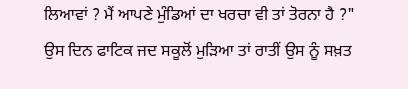ਲਿਆਵਾਂ ? ਮੈਂ ਆਪਣੇ ਮੁੰਡਿਆਂ ਦਾ ਖਰਚਾ ਵੀ ਤਾਂ ਤੋਰਨਾ ਹੈ ?"
ਉਸ ਦਿਨ ਫਾਟਿਕ ਜਦ ਸਕੂਲੋਂ ਮੁੜਿਆ ਤਾਂ ਰਾਤੀਂ ਉਸ ਨੂੰ ਸਖ਼ਤ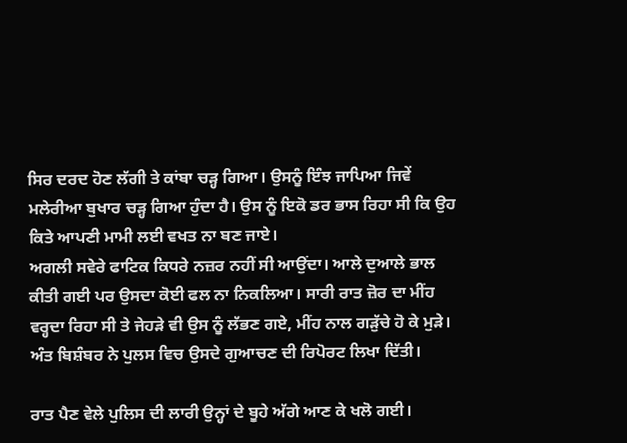ਸਿਰ ਦਰਦ ਹੋਣ ਲੱਗੀ ਤੇ ਕਾਂਬਾ ਚੜ੍ਹ ਗਿਆ। ਉਸਨੂੰ ਇੰਝ ਜਾਪਿਆ ਜਿਵੇਂ ਮਲੇਰੀਆ ਬੁਖਾਰ ਚੜ੍ਹ ਗਿਆ ਹੁੰਦਾ ਹੈ। ਉਸ ਨੂੰ ਇਕੋ ਡਰ ਭਾਸ ਰਿਹਾ ਸੀ ਕਿ ਉਹ ਕਿਤੇ ਆਪਣੀ ਮਾਮੀ ਲਈ ਵਖਤ ਨਾ ਬਣ ਜਾਏ।
ਅਗਲੀ ਸਵੇਰੇ ਫਾਟਿਕ ਕਿਧਰੇ ਨਜ਼ਰ ਨਹੀਂ ਸੀ ਆਉਂਦਾ। ਆਲੇ ਦੁਆਲੇ ਭਾਲ ਕੀਤੀ ਗਈ ਪਰ ਉਸਦਾ ਕੋਈ ਫਲ ਨਾ ਨਿਕਲਿਆ। ਸਾਰੀ ਰਾਤ ਜ਼ੋਰ ਦਾ ਮੀਂਹ ਵਰ੍ਹਦਾ ਰਿਹਾ ਸੀ ਤੇ ਜੇਹੜੇ ਵੀ ਉਸ ਨੂੰ ਲੱਭਣ ਗਏ, ਮੀਂਹ ਨਾਲ ਗੜੁੱਚੇ ਹੋ ਕੇ ਮੁੜੇ। ਅੰਤ ਬਿਸ਼ੰਬਰ ਨੇ ਪੁਲਸ ਵਿਚ ਉਸਦੇ ਗੁਆਚਣ ਦੀ ਰਿਪੋਰਟ ਲਿਖਾ ਦਿੱਤੀ।

ਰਾਤ ਪੈਣ ਵੇਲੇ ਪੁਲਿਸ ਦੀ ਲਾਰੀ ਉਨ੍ਹਾਂ ਦੇ ਬੂਹੇ ਅੱਗੇ ਆਣ ਕੇ ਖਲੋ ਗਈ।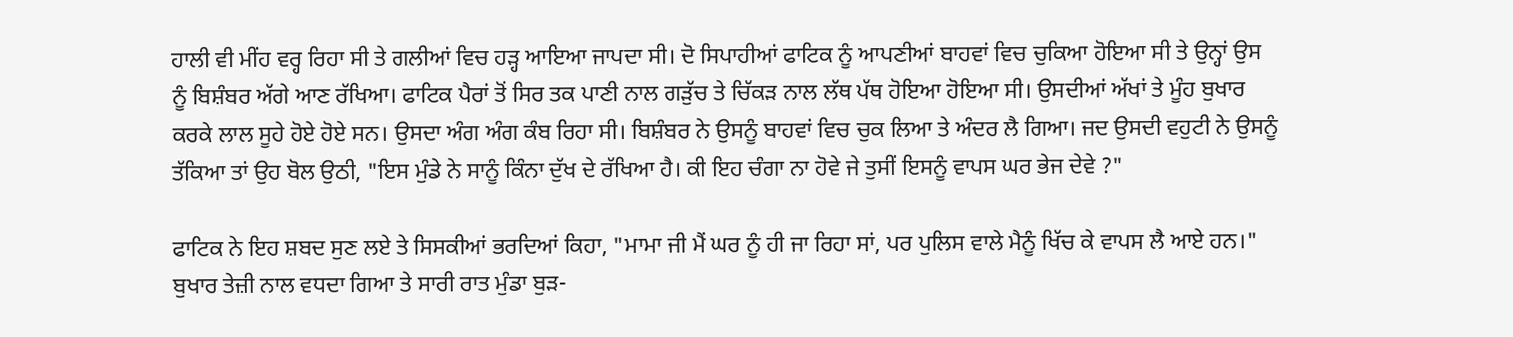ਹਾਲੀ ਵੀ ਮੀਂਹ ਵਰ੍ਹ ਰਿਹਾ ਸੀ ਤੇ ਗਲੀਆਂ ਵਿਚ ਹੜ੍ਹ ਆਇਆ ਜਾਪਦਾ ਸੀ। ਦੋ ਸਿਪਾਹੀਆਂ ਫਾਟਿਕ ਨੂੰ ਆਪਣੀਆਂ ਬਾਹਵਾਂ ਵਿਚ ਚੁਕਿਆ ਹੋਇਆ ਸੀ ਤੇ ਉਨ੍ਹਾਂ ਉਸ ਨੂੰ ਬਿਸ਼ੰਬਰ ਅੱਗੇ ਆਣ ਰੱਖਿਆ। ਫਾਟਿਕ ਪੈਰਾਂ ਤੋਂ ਸਿਰ ਤਕ ਪਾਣੀ ਨਾਲ ਗੜੁੱਚ ਤੇ ਚਿੱਕੜ ਨਾਲ ਲੱਥ ਪੱਥ ਹੋਇਆ ਹੋਇਆ ਸੀ। ਉਸਦੀਆਂ ਅੱਖਾਂ ਤੇ ਮੂੰਹ ਬੁਖਾਰ ਕਰਕੇ ਲਾਲ ਸੂਹੇ ਹੋਏ ਹੋਏ ਸਨ। ਉਸਦਾ ਅੰਗ ਅੰਗ ਕੰਬ ਰਿਹਾ ਸੀ। ਬਿਸ਼ੰਬਰ ਨੇ ਉਸਨੂੰ ਬਾਹਵਾਂ ਵਿਚ ਚੁਕ ਲਿਆ ਤੇ ਅੰਦਰ ਲੈ ਗਿਆ। ਜਦ ਉਸਦੀ ਵਹੁਟੀ ਨੇ ਉਸਨੂੰ ਤੱਕਿਆ ਤਾਂ ਉਹ ਬੋਲ ਉਠੀ, "ਇਸ ਮੁੰਡੇ ਨੇ ਸਾਨੂੰ ਕਿੰਨਾ ਦੁੱਖ ਦੇ ਰੱਖਿਆ ਹੈ। ਕੀ ਇਹ ਚੰਗਾ ਨਾ ਹੋਵੇ ਜੇ ਤੁਸੀਂ ਇਸਨੂੰ ਵਾਪਸ ਘਰ ਭੇਜ ਦੇਵੇ ?"

ਫਾਟਿਕ ਨੇ ਇਹ ਸ਼ਬਦ ਸੁਣ ਲਏ ਤੇ ਸਿਸਕੀਆਂ ਭਰਦਿਆਂ ਕਿਹਾ, "ਮਾਮਾ ਜੀ ਮੈਂ ਘਰ ਨੂੰ ਹੀ ਜਾ ਰਿਹਾ ਸਾਂ, ਪਰ ਪੁਲਿਸ ਵਾਲੇ ਮੈਨੂੰ ਖਿੱਚ ਕੇ ਵਾਪਸ ਲੈ ਆਏ ਹਨ।"
ਬੁਖਾਰ ਤੇਜ਼ੀ ਨਾਲ ਵਧਦਾ ਗਿਆ ਤੇ ਸਾਰੀ ਰਾਤ ਮੁੰਡਾ ਬੁੜ-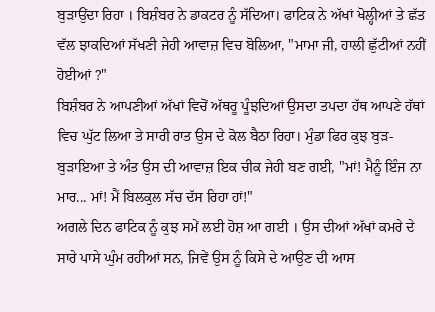ਬੁੜਾਉਂਦਾ ਰਿਹਾ । ਬਿਸ਼ੰਬਰ ਨੇ ਡਾਕਟਰ ਨੂੰ ਸੱਦਿਆ। ਫਾਟਿਕ ਨੇ ਅੱਖਾਂ ਖੋਲ੍ਹੀਆਂ ਤੇ ਛੱਤ ਵੱਲ ਝਾਕਦਿਆਂ ਸੱਖਣੀ ਜੇਹੀ ਆਵਾਜ਼ ਵਿਚ ਬੋਲਿਆ, "ਮਾਮਾ ਜੀ, ਹਾਲੀ ਛੁੱਟੀਆਂ ਨਹੀਂ ਹੋਈਆਂ ?"
ਬਿਸ਼ੰਬਰ ਨੇ ਆਪਣੀਆਂ ਅੱਖਾਂ ਵਿਚੋਂ ਅੱਥਰੂ ਪੂੰਝਦਿਆਂ ਉਸਦਾ ਤਪਦਾ ਹੱਥ ਆਪਣੇ ਹੱਥਾਂ ਵਿਚ ਘੁੱਟ ਲਿਆ ਤੇ ਸਾਰੀ ਰਾਤ ਉਸ ਦੇ ਕੋਲ ਬੈਠਾ ਰਿਹਾ। ਮੁੰਡਾ ਫਿਰ ਕੁਝ ਬੁੜ-ਬੁੜਾਇਆ ਤੇ ਅੰਤ ਉਸ ਦੀ ਆਵਾਜ਼ ਇਕ ਚੀਕ ਜੇਹੀ ਬਣ ਗਈ, "ਮਾਂ! ਮੈਨੂੰ ਇੰਜ ਨਾ ਮਾਰ... ਮਾਂ! ਮੈਂ ਬਿਲਕੁਲ ਸੱਚ ਦੱਸ ਰਿਹਾ ਹਾਂ!"
ਅਗਲੇ ਦਿਨ ਫਾਟਿਕ ਨੂੰ ਕੁਝ ਸਮੇਂ ਲਈ ਹੋਸ਼ ਆ ਗਈ । ਉਸ ਦੀਆਂ ਅੱਖਾਂ ਕਮਰੇ ਦੇ ਸਾਰੇ ਪਾਸੇ ਘੁੰਮ ਰਹੀਆਂ ਸਨ, ਜਿਵੇਂ ਉਸ ਨੂੰ ਕਿਸੇ ਦੇ ਆਉਣ ਦੀ ਆਸ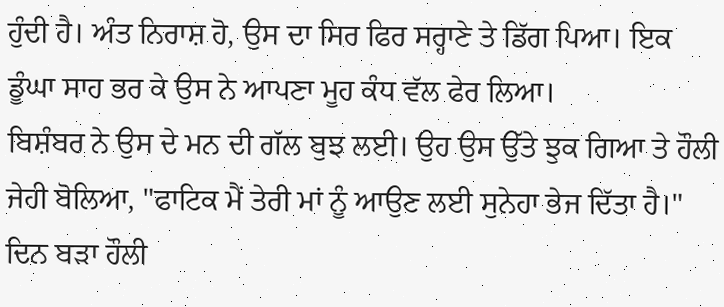ਹੁੰਦੀ ਹੈ। ਅੰਤ ਨਿਰਾਸ਼ ਹੋ, ਉਸ ਦਾ ਸਿਰ ਫਿਰ ਸਰ੍ਹਾਣੇ ਤੇ ਡਿੱਗ ਪਿਆ। ਇਕ ਡੂੰਘਾ ਸਾਹ ਭਰ ਕੇ ਉਸ ਨੇ ਆਪਣਾ ਮੂਹ ਕੰਧ ਵੱਲ ਫੇਰ ਲਿਆ।
ਬਿਸ਼ੰਬਰ ਨੇ ਉਸ ਦੇ ਮਨ ਦੀ ਗੱਲ ਬੁਝ ਲਈ। ਉਹ ਉਸ ਉੱਤੇ ਝੁਕ ਗਿਆ ਤੇ ਹੌਲੀ ਜੇਹੀ ਬੋਲਿਆ, "ਫਾਟਿਕ ਮੈਂ ਤੇਰੀ ਮਾਂ ਨੂੰ ਆਉਣ ਲਈ ਸੁਨੇਹਾ ਭੇਜ ਦਿੱਤਾ ਹੈ।"
ਦਿਨ ਬੜਾ ਹੌਲੀ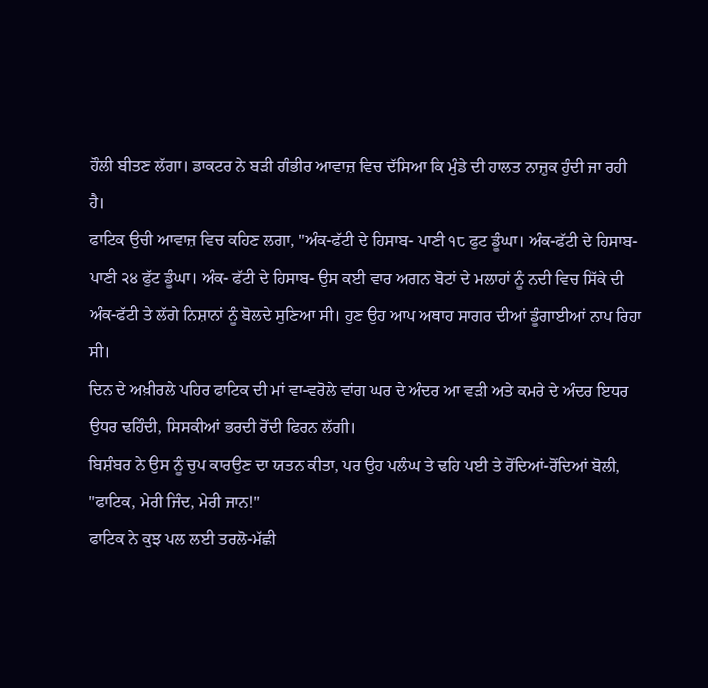ਹੌਲੀ ਬੀਤਣ ਲੱਗਾ। ਡਾਕਟਰ ਨੇ ਬੜੀ ਗੰਭੀਰ ਆਵਾਜ਼ ਵਿਚ ਦੱਸਿਆ ਕਿ ਮੁੰਡੇ ਦੀ ਹਾਲਤ ਨਾਜ਼ੁਕ ਹੁੰਦੀ ਜਾ ਰਹੀ ਹੈ।
ਫਾਟਿਕ ਉਚੀ ਆਵਾਜ਼ ਵਿਚ ਕਹਿਣ ਲਗਾ, "ਅੰਕ-ਫੱਟੀ ਦੇ ਹਿਸਾਬ- ਪਾਣੀ ੧੮ ਫੁਟ ਡੂੰਘਾ। ਅੰਕ-ਫੱਟੀ ਦੇ ਹਿਸਾਬ-ਪਾਣੀ ੨੪ ਫੁੱਟ ਡੂੰਘਾ। ਅੰਕ- ਫੱਟੀ ਦੇ ਹਿਸਾਬ- ਉਸ ਕਈ ਵਾਰ ਅਗਨ ਬੋਟਾਂ ਦੇ ਮਲਾਹਾਂ ਨੂੰ ਨਦੀ ਵਿਚ ਸਿੱਕੇ ਦੀ ਅੰਕ-ਫੱਟੀ ਤੇ ਲੱਗੇ ਨਿਸ਼ਾਨਾਂ ਨੂੰ ਬੋਲਦੇ ਸੁਣਿਆ ਸੀ। ਹੁਣ ਉਹ ਆਪ ਅਥਾਹ ਸਾਗਰ ਦੀਆਂ ਡੂੰਗਾਈਆਂ ਨਾਪ ਰਿਹਾ ਸੀ।
ਦਿਨ ਦੇ ਅਖ਼ੀਰਲੇ ਪਹਿਰ ਫਾਟਿਕ ਦੀ ਮਾਂ ਵਾ-ਵਰੋਲੇ ਵਾਂਗ ਘਰ ਦੇ ਅੰਦਰ ਆ ਵੜੀ ਅਤੇ ਕਮਰੇ ਦੇ ਅੰਦਰ ਇਧਰ ਉਧਰ ਢਹਿੰਦੀ, ਸਿਸਕੀਆਂ ਭਰਦੀ ਰੋਂਦੀ ਫਿਰਨ ਲੱਗੀ।
ਬਿਸ਼ੰਬਰ ਨੇ ਉਸ ਨੂੰ ਚੁਪ ਕਾਰਉਣ ਦਾ ਯਤਨ ਕੀਤਾ, ਪਰ ਉਹ ਪਲੰਘ ਤੇ ਢਹਿ ਪਈ ਤੇ ਰੋਂਦਿਆਂ-ਰੋਂਦਿਆਂ ਬੋਲੀ, "ਫਾਟਿਕ, ਮੇਰੀ ਜਿੰਦ, ਮੇਰੀ ਜਾਨ!"
ਫਾਟਿਕ ਨੇ ਕੁਝ ਪਲ ਲਈ ਤਰਲੋ-ਮੱਛੀ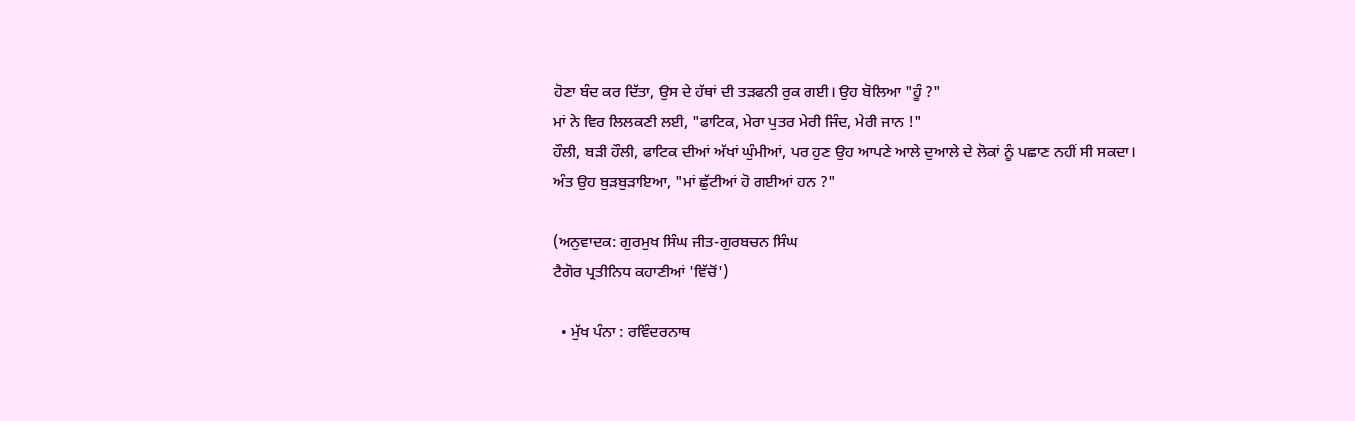ਹੋਣਾ ਬੰਦ ਕਰ ਦਿੱਤਾ, ਉਸ ਦੇ ਹੱਥਾਂ ਦੀ ਤੜਫਨੀ ਰੁਕ ਗਈ। ਉਹ ਬੋਲਿਆ "ਹੂੰ ?"
ਮਾਂ ਨੇ ਵਿਰ ਲਿਲਕਣੀ ਲਈ, "ਫਾਟਿਕ, ਮੇਰਾ ਪੁਤਰ ਮੇਰੀ ਜਿੰਦ, ਮੇਰੀ ਜਾਨ !"
ਹੌਲੀ, ਬੜੀ ਹੌਲੀ, ਫਾਟਿਕ ਦੀਆਂ ਅੱਖਾਂ ਘੁੰਮੀਆਂ, ਪਰ ਹੁਣ ਉਹ ਆਪਣੇ ਆਲੇ ਦੁਆਲੇ ਦੇ ਲੋਕਾਂ ਨੂੰ ਪਛਾਣ ਨਹੀਂ ਸੀ ਸਕਦਾ। ਅੰਤ ਉਹ ਬੁੜਬੁੜਾਇਆ, "ਮਾਂ ਛੁੱਟੀਆਂ ਹੋ ਗਈਆਂ ਹਨ ?"

(ਅਨੁਵਾਦਕ: ਗੁਰਮੁਖ ਸਿੰਘ ਜੀਤ-ਗੁਰਬਚਨ ਸਿੰਘ
ਟੈਗੋਰ ਪ੍ਰਤੀਨਿਧ ਕਹਾਣੀਆਂ 'ਵਿੱਚੋਂ')

  • ਮੁੱਖ ਪੰਨਾ : ਰਵਿੰਦਰਨਾਥ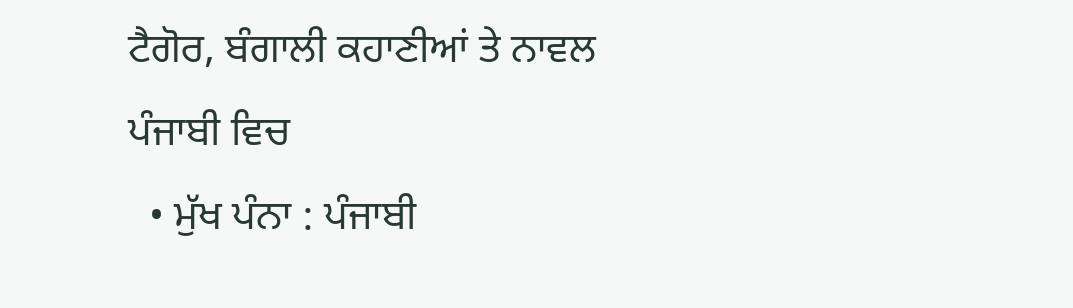ਟੈਗੋਰ, ਬੰਗਾਲੀ ਕਹਾਣੀਆਂ ਤੇ ਨਾਵਲ ਪੰਜਾਬੀ ਵਿਚ
  • ਮੁੱਖ ਪੰਨਾ : ਪੰਜਾਬੀ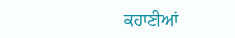ਕਹਾਣੀਆਂ